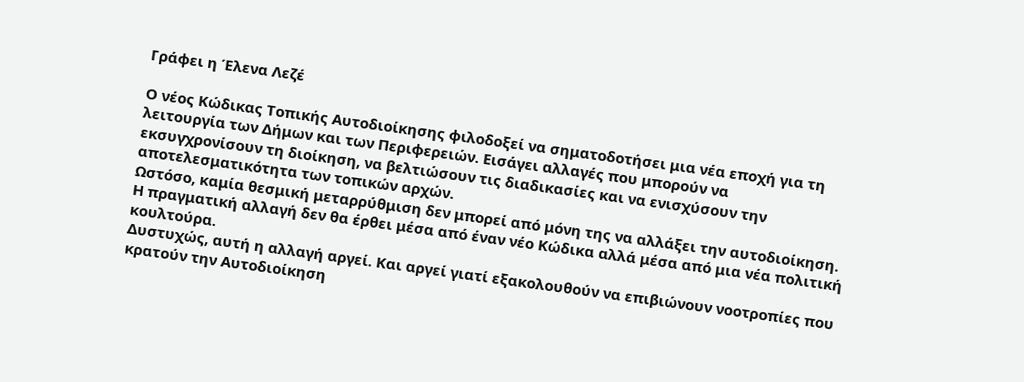Γράφει η Έλενα Λεζέ

Ο νέος Κώδικας Τοπικής Αυτοδιοίκησης φιλοδοξεί να σηματοδοτήσει μια νέα εποχή για τη λειτουργία των Δήμων και των Περιφερειών. Εισάγει αλλαγές που μπορούν να εκσυγχρονίσουν τη διοίκηση, να βελτιώσουν τις διαδικασίες και να ενισχύσουν την αποτελεσματικότητα των τοπικών αρχών.
Ωστόσο, καμία θεσμική μεταρρύθμιση δεν μπορεί από μόνη της να αλλάξει την αυτοδιοίκηση.
Η πραγματική αλλαγή δεν θα έρθει μέσα από έναν νέο Κώδικα αλλά μέσα από μια νέα πολιτική κουλτούρα.
Δυστυχώς, αυτή η αλλαγή αργεί. Και αργεί γιατί εξακολουθούν να επιβιώνουν νοοτροπίες που κρατούν την Αυτοδιοίκηση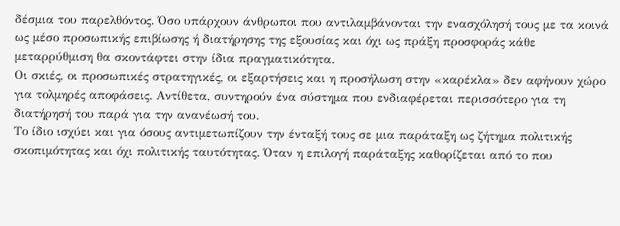δέσμια του παρελθόντος. Όσο υπάρχουν άνθρωποι που αντιλαμβάνονται την ενασχόλησή τους με τα κοινά ως μέσο προσωπικής επιβίωσης ή διατήρησης της εξουσίας και όχι ως πράξη προσφοράς κάθε μεταρρύθμιση θα σκοντάφτει στην ίδια πραγματικότητα.
Οι σκιές, οι προσωπικές στρατηγικές, οι εξαρτήσεις και η προσήλωση στην «καρέκλα» δεν αφήνουν χώρο για τολμηρές αποφάσεις. Αντίθετα, συντηρούν ένα σύστημα που ενδιαφέρεται περισσότερο για τη διατήρησή του παρά για την ανανέωσή του.
Το ίδιο ισχύει και για όσους αντιμετωπίζουν την ένταξή τους σε μια παράταξη ως ζήτημα πολιτικής σκοπιμότητας και όχι πολιτικής ταυτότητας. Όταν η επιλογή παράταξης καθορίζεται από το που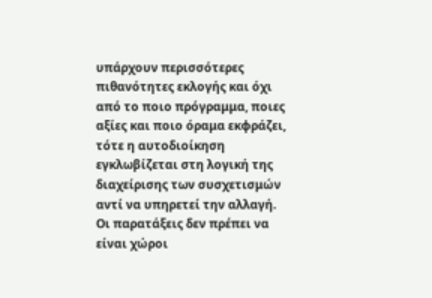υπάρχουν περισσότερες πιθανότητες εκλογής και όχι από το ποιο πρόγραμμα, ποιες αξίες και ποιο όραμα εκφράζει, τότε η αυτοδιοίκηση εγκλωβίζεται στη λογική της διαχείρισης των συσχετισμών αντί να υπηρετεί την αλλαγή.
Οι παρατάξεις δεν πρέπει να είναι χώροι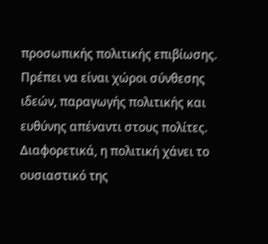προσωπικής πολιτικής επιβίωσης. Πρέπει να είναι χώροι σύνθεσης ιδεών, παραγωγής πολιτικής και ευθύνης απέναντι στους πολίτες. Διαφορετικά, η πολιτική χάνει το ουσιαστικό της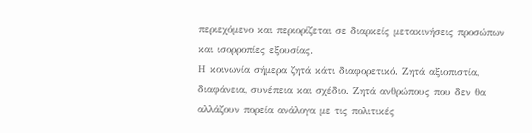περιεχόμενο και περιορίζεται σε διαρκείς μετακινήσεις προσώπων και ισορροπίες εξουσίας.
Η κοινωνία σήμερα ζητά κάτι διαφορετικό. Ζητά αξιοπιστία, διαφάνεια, συνέπεια και σχέδιο. Ζητά ανθρώπους που δεν θα αλλάζουν πορεία ανάλογα με τις πολιτικές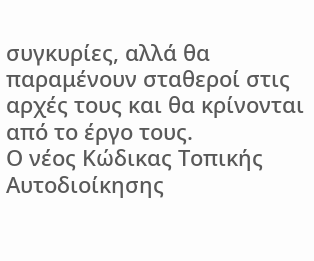συγκυρίες, αλλά θα παραμένουν σταθεροί στις αρχές τους και θα κρίνονται από το έργο τους.
Ο νέος Κώδικας Τοπικής Αυτοδιοίκησης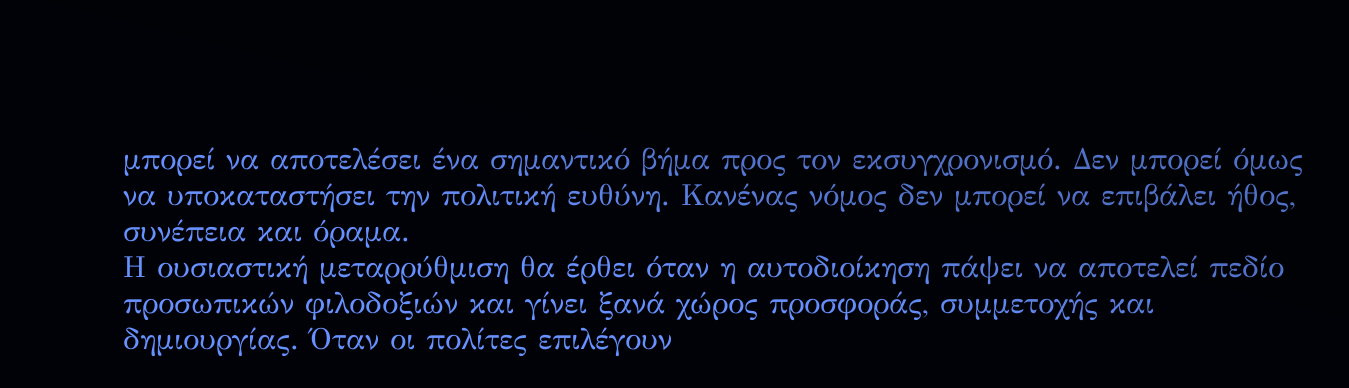μπορεί να αποτελέσει ένα σημαντικό βήμα προς τον εκσυγχρονισμό. Δεν μπορεί όμως να υποκαταστήσει την πολιτική ευθύνη. Κανένας νόμος δεν μπορεί να επιβάλει ήθος, συνέπεια και όραμα.
Η ουσιαστική μεταρρύθμιση θα έρθει όταν η αυτοδιοίκηση πάψει να αποτελεί πεδίο προσωπικών φιλοδοξιών και γίνει ξανά χώρος προσφοράς, συμμετοχής και δημιουργίας. Όταν οι πολίτες επιλέγουν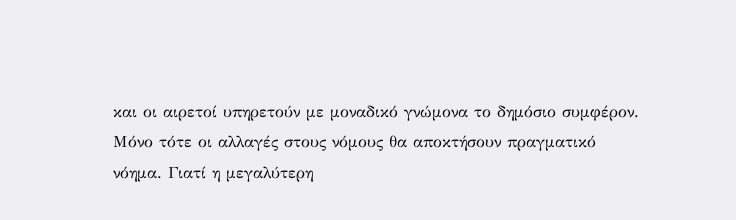και οι αιρετοί υπηρετούν με μοναδικό γνώμονα το δημόσιο συμφέρον.
Μόνο τότε οι αλλαγές στους νόμους θα αποκτήσουν πραγματικό νόημα. Γιατί η μεγαλύτερη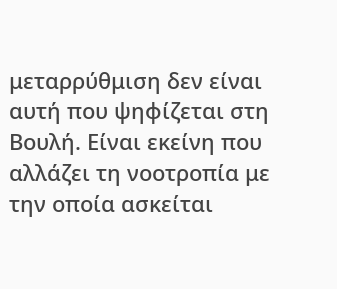μεταρρύθμιση δεν είναι αυτή που ψηφίζεται στη Βουλή. Είναι εκείνη που αλλάζει τη νοοτροπία με την οποία ασκείται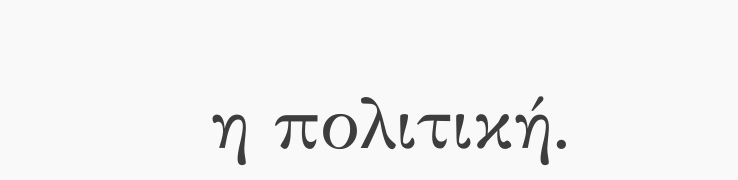η πολιτική.